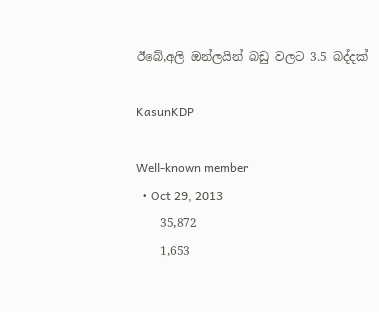ඊබේ,අලි ඔන්ලයින් බඩු වලට 3.5 බද්දක්

KasunKDP

Well-known member
  • Oct 29, 2013
    35,872
    1,653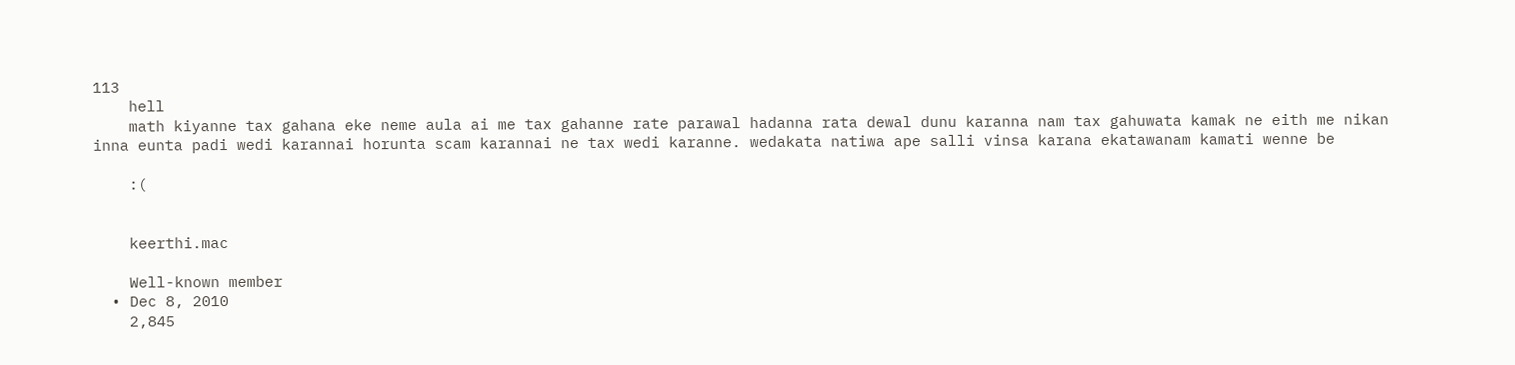113
    hell
    math kiyanne tax gahana eke neme aula ai me tax gahanne rate parawal hadanna rata dewal dunu karanna nam tax gahuwata kamak ne eith me nikan inna eunta padi wedi karannai horunta scam karannai ne tax wedi karanne. wedakata natiwa ape salli vinsa karana ekatawanam kamati wenne be

    :(


    keerthi.mac

    Well-known member
  • Dec 8, 2010
    2,845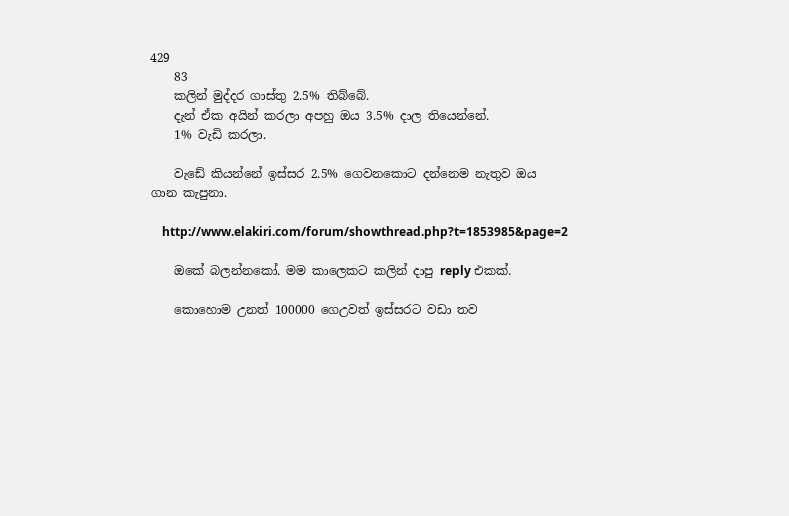429
    83
    කලින් මුද්දර ගාස්තු 2.5% තිබ්බේ.
    දැන් ඒක අයින් කරලා අපහු ඔය 3.5% දාල තියෙන්නේ.
    1% වැඩි කරලා.

    වැඩේ කියන්නේ ඉස්සර 2.5% ගෙවනකොට දන්නෙම නැතුව ඔය ගාන කැපුනා.

    http://www.elakiri.com/forum/showthread.php?t=1853985&page=2

    ඔකේ බලන්නකෝ. මම කාලෙකට කලින් දාපු reply එකක්.

    කොහොම උනත් 100000 ගෙඋවත් ඉස්සරට වඩා තව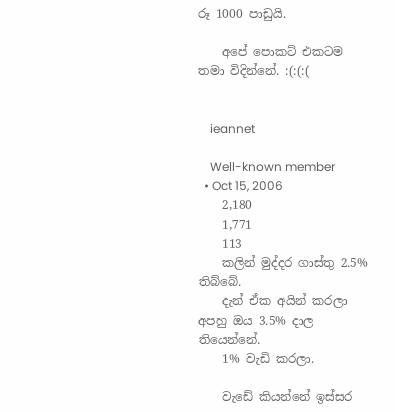රූ 1000 පාඩුයි.

    අපේ පොකට් එකටම තමා විදින්නේ. :(:(:(


    ieannet

    Well-known member
  • Oct 15, 2006
    2,180
    1,771
    113
    කලින් මුද්දර ගාස්තු 2.5% තිබ්බේ.
    දැන් ඒක අයින් කරලා අපහු ඔය 3.5% දාල තියෙන්නේ.
    1% වැඩි කරලා.

    වැඩේ කියන්නේ ඉස්සර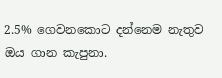2.5% ගෙවනකොට දන්නෙම නැතුව ඔය ගාන කැපුනා.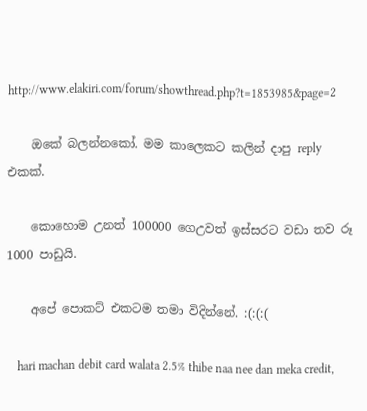http://www.elakiri.com/forum/showthread.php?t=1853985&page=2

    ඔකේ බලන්නකෝ. මම කාලෙකට කලින් දාපු reply එකක්.

    කොහොම උනත් 100000 ගෙඋවත් ඉස්සරට වඩා තව රූ 1000 පාඩුයි.

    අපේ පොකට් එකටම තමා විදින්නේ. :(:(:(

    hari machan debit card walata 2.5% thibe naa nee dan meka credit,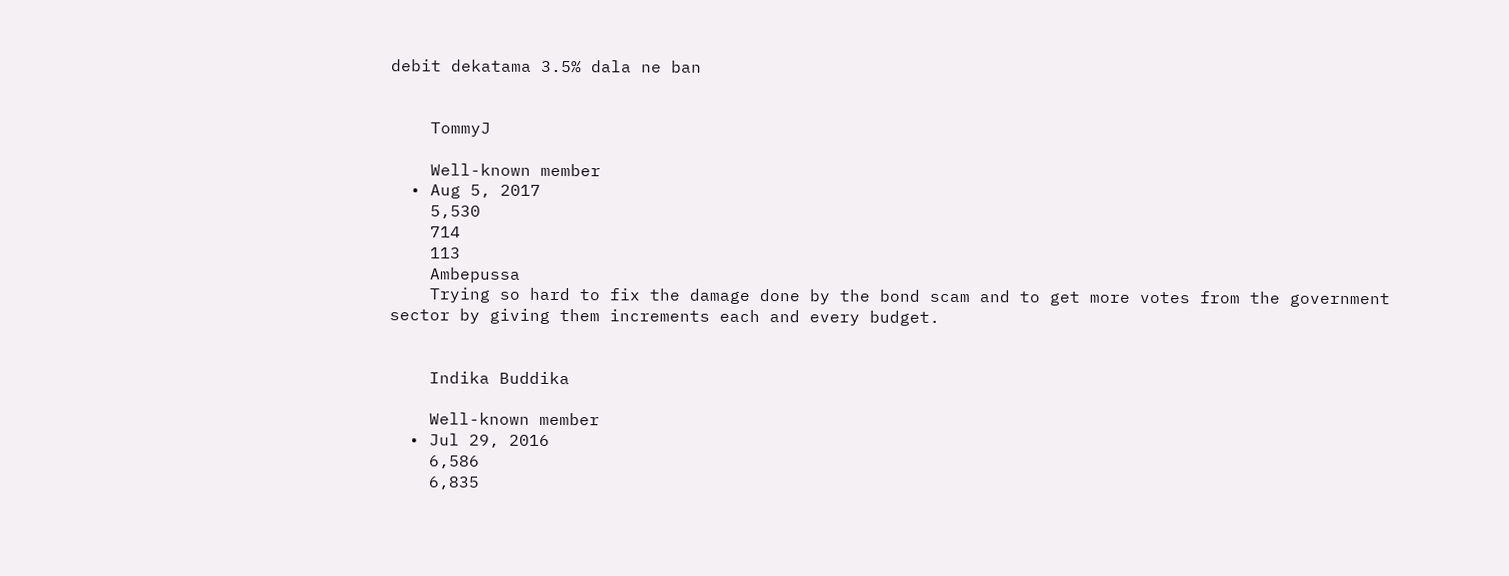debit dekatama 3.5% dala ne ban


    TommyJ

    Well-known member
  • Aug 5, 2017
    5,530
    714
    113
    Ambepussa
    Trying so hard to fix the damage done by the bond scam and to get more votes from the government sector by giving them increments each and every budget.


    Indika Buddika

    Well-known member
  • Jul 29, 2016
    6,586
    6,835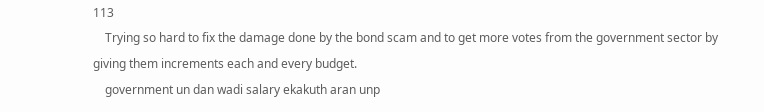113
    Trying so hard to fix the damage done by the bond scam and to get more votes from the government sector by giving them increments each and every budget.
    government un dan wadi salary ekakuth aran unp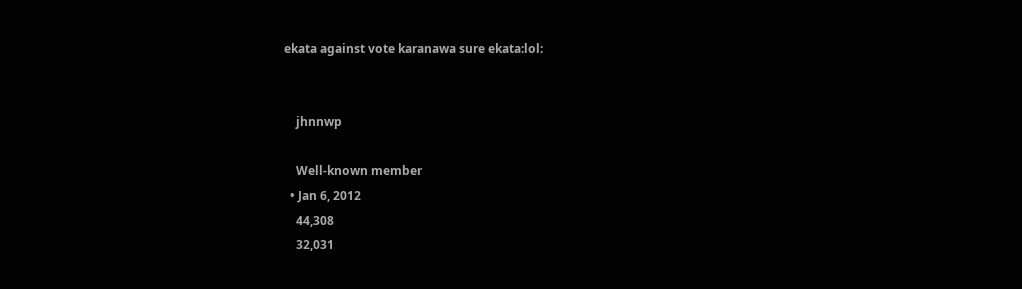ekata against vote karanawa sure ekata:lol:


    jhnnwp

    Well-known member
  • Jan 6, 2012
    44,308
    32,031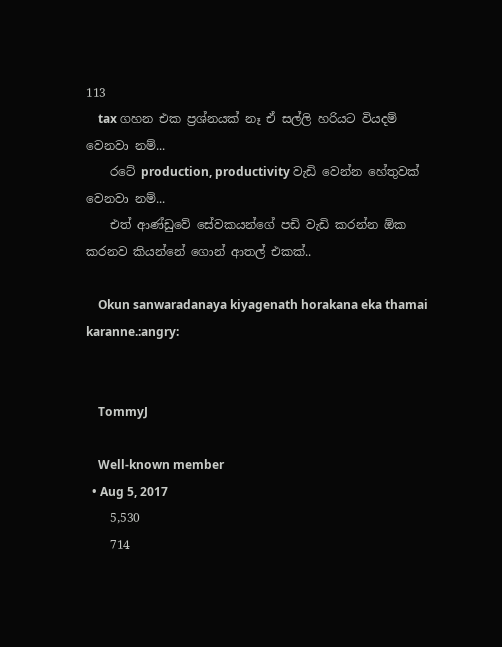113
    tax ගහන එක ප්‍රශ්නයක් නෑ ඒ සල්ලි හරියට වියදම් වෙනවා නම්...
    රටේ production, productivity වැඩි වෙන්න හේතුවක් වෙනවා නම්...
    එත් ආණ්ඩුවේ සේවකයන්ගේ පඩි වැඩි කරන්න ඕක කරනව කියන්නේ ගොන් ආතල් එකක්..

    Okun sanwaradanaya kiyagenath horakana eka thamai karanne.:angry:


    TommyJ

    Well-known member
  • Aug 5, 2017
    5,530
    714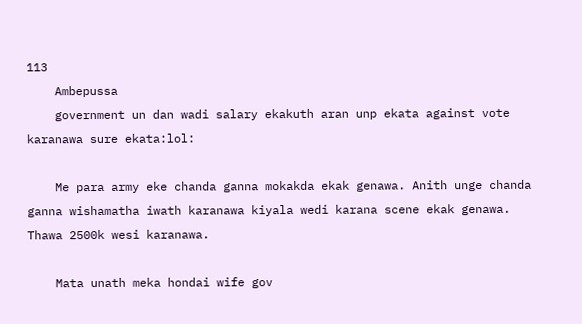113
    Ambepussa
    government un dan wadi salary ekakuth aran unp ekata against vote karanawa sure ekata:lol:

    Me para army eke chanda ganna mokakda ekak genawa. Anith unge chanda ganna wishamatha iwath karanawa kiyala wedi karana scene ekak genawa. Thawa 2500k wesi karanawa.

    Mata unath meka hondai wife gov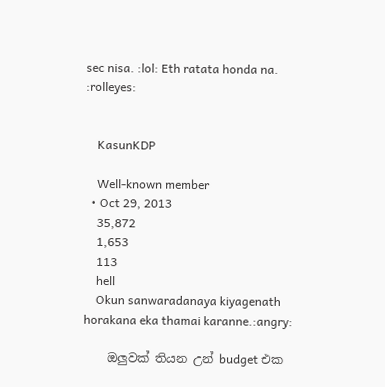sec nisa. :lol: Eth ratata honda na. :rolleyes:


    KasunKDP

    Well-known member
  • Oct 29, 2013
    35,872
    1,653
    113
    hell
    Okun sanwaradanaya kiyagenath horakana eka thamai karanne.:angry:

    ඔලුවක් තියන උන් budget එක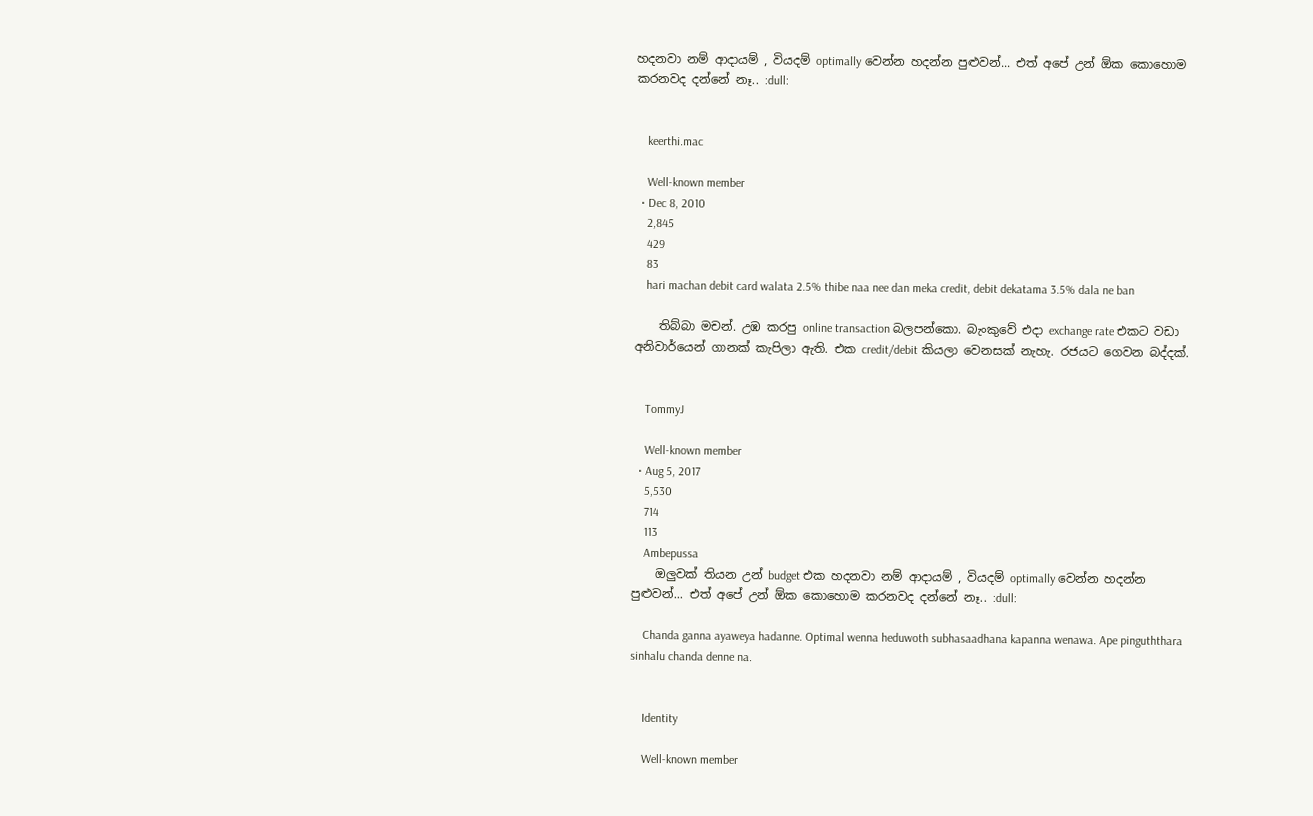හදනවා නම් ආදායම් , වියදම් optimally වෙන්න හදන්න පුළුවන්... එත් අපේ උන් ඕක කොහොම කරනවද දන්නේ නෑ.. :dull:


    keerthi.mac

    Well-known member
  • Dec 8, 2010
    2,845
    429
    83
    hari machan debit card walata 2.5% thibe naa nee dan meka credit, debit dekatama 3.5% dala ne ban

    තිබ්බා මචන්. උඹ කරපු online transaction බලපන්කො. බැංකුවේ එදා exchange rate එකට වඩා අනිවාර්යෙන් ගානක් කැපිලා ඇති. එක credit/debit කියලා වෙනසක් නැහැ. රජයට ගෙවන බද්දක්.


    TommyJ

    Well-known member
  • Aug 5, 2017
    5,530
    714
    113
    Ambepussa
    ඔලුවක් තියන උන් budget එක හදනවා නම් ආදායම් , වියදම් optimally වෙන්න හදන්න පුළුවන්... එත් අපේ උන් ඕක කොහොම කරනවද දන්නේ නෑ.. :dull:

    Chanda ganna ayaweya hadanne. Optimal wenna heduwoth subhasaadhana kapanna wenawa. Ape pinguththara sinhalu chanda denne na.


    Identity

    Well-known member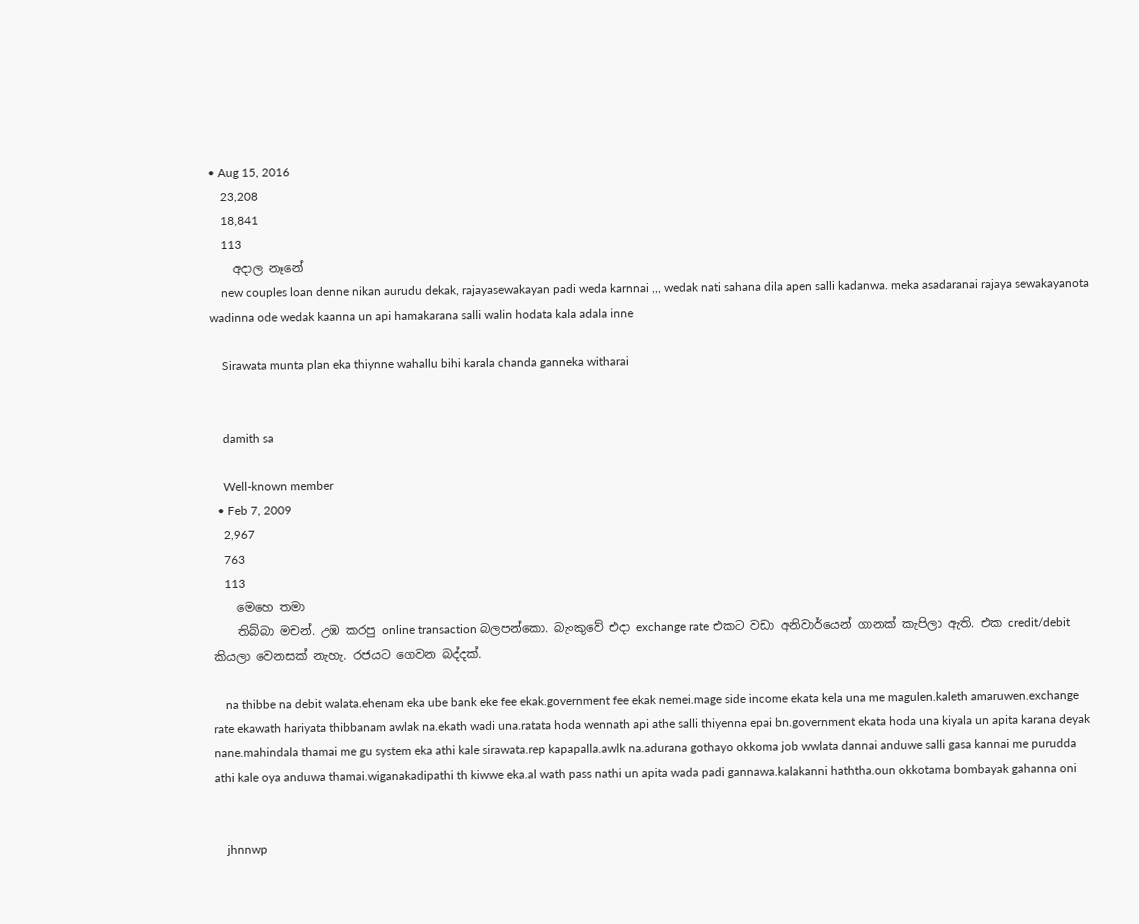• Aug 15, 2016
    23,208
    18,841
    113
    අදාල නෑනේ
    new couples loan denne nikan aurudu dekak, rajayasewakayan padi weda karnnai ,,, wedak nati sahana dila apen salli kadanwa. meka asadaranai rajaya sewakayanota wadinna ode wedak kaanna un api hamakarana salli walin hodata kala adala inne

    Sirawata munta plan eka thiynne wahallu bihi karala chanda ganneka witharai


    damith sa

    Well-known member
  • Feb 7, 2009
    2,967
    763
    113
    මෙහෙ තමා
    තිබ්බා මචන්. උඹ කරපු online transaction බලපන්කො. බැංකුවේ එදා exchange rate එකට වඩා අනිවාර්යෙන් ගානක් කැපිලා ඇති. එක credit/debit කියලා වෙනසක් නැහැ. රජයට ගෙවන බද්දක්.

    na thibbe na debit walata.ehenam eka ube bank eke fee ekak.government fee ekak nemei.mage side income ekata kela una me magulen.kaleth amaruwen.exchange rate ekawath hariyata thibbanam awlak na.ekath wadi una.ratata hoda wennath api athe salli thiyenna epai bn.government ekata hoda una kiyala un apita karana deyak nane.mahindala thamai me gu system eka athi kale sirawata.rep kapapalla.awlk na.adurana gothayo okkoma job wwlata dannai anduwe salli gasa kannai me purudda athi kale oya anduwa thamai.wiganakadipathi th kiwwe eka.al wath pass nathi un apita wada padi gannawa.kalakanni haththa.oun okkotama bombayak gahanna oni


    jhnnwp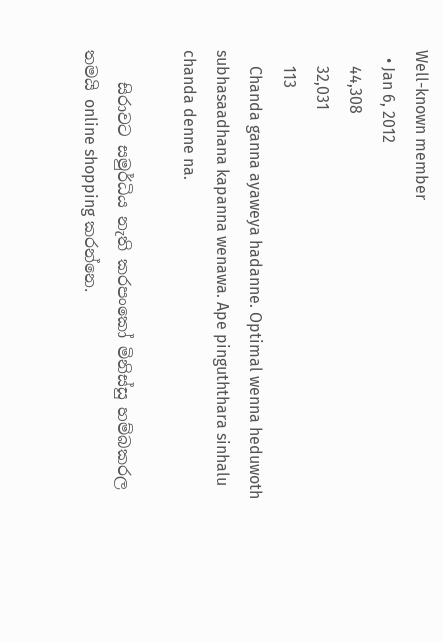Well-known member
  • Jan 6, 2012
    44,308
    32,031
    113
    Chanda ganna ayaweya hadanne. Optimal wenna heduwoth subhasaadhana kapanna wenawa. Ape pinguththara sinhalu chanda denne na.

    සිරාවට සමුර්ධිය නැති කරපංකෝ මිනිස්සු හම්බකරල තමයි online shopping කරන්නෙ.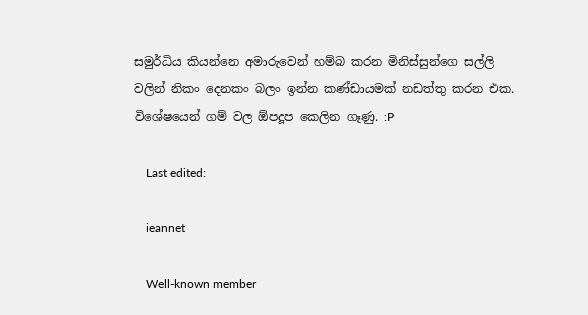සමුර්ධිය කියන්නෙ අමාරුවෙන් හම්බ කරන මිනිස්සුන්ගෙ සල්ලි වලින් නිකං දෙනකං බලං ඉන්න කණ්ඩායමක් නඩත්තු කරන එක. විශේෂයෙන් ගම් වල ඕපදූප කෙලින ගෑණු. :P

    Last edited:

    ieannet

    Well-known member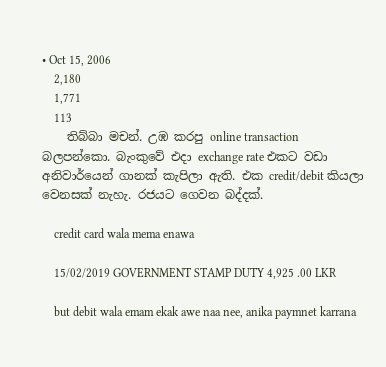• Oct 15, 2006
    2,180
    1,771
    113
    තිබ්බා මචන්. උඹ කරපු online transaction බලපන්කො. බැංකුවේ එදා exchange rate එකට වඩා අනිවාර්යෙන් ගානක් කැපිලා ඇති. එක credit/debit කියලා වෙනසක් නැහැ. රජයට ගෙවන බද්දක්.

    credit card wala mema enawa

    15/02/2019 GOVERNMENT STAMP DUTY 4,925 .00 LKR

    but debit wala emam ekak awe naa nee, anika paymnet karrana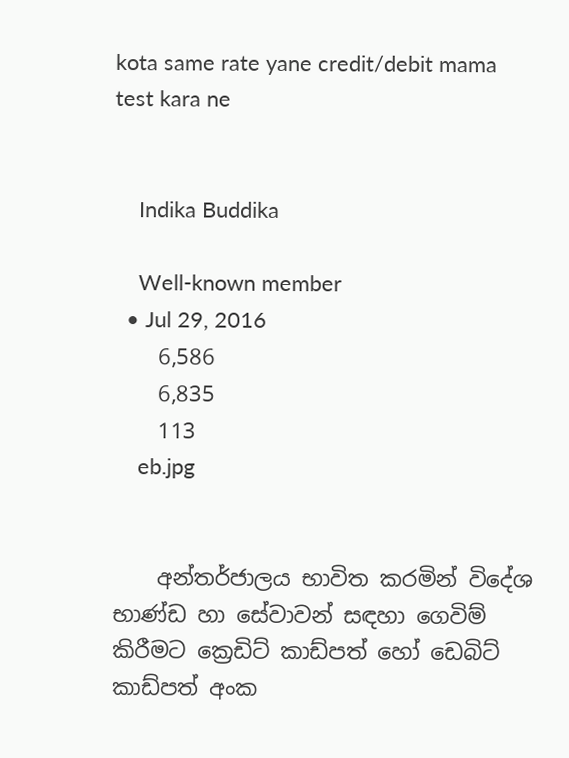kota same rate yane credit/debit mama test kara ne


    Indika Buddika

    Well-known member
  • Jul 29, 2016
    6,586
    6,835
    113
    eb.jpg


    අන්තර්ජාලය භාවිත කරමින් විදේශ භාණ්ඩ හා සේවාවන් සඳහා ගෙවිම් කිරීමට ක්‍රෙඩිට් කාඩ්පත් හෝ ඩෙබිට් කාඩ්පත් අංක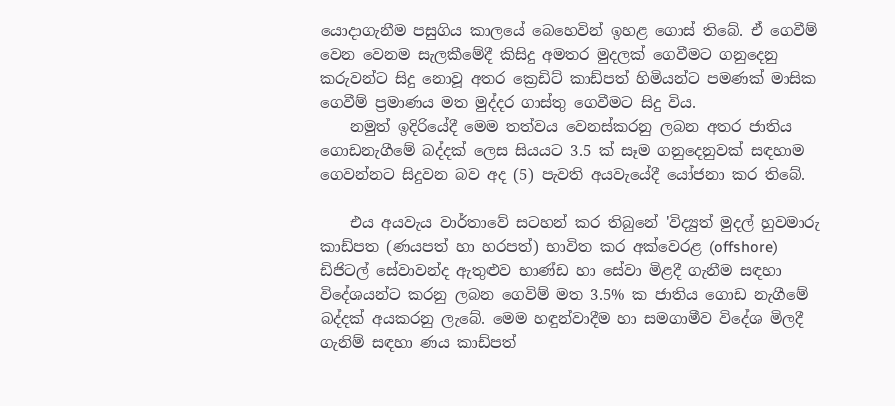යොදාගැනීම පසුගිය කාලයේ බෙහෙවින් ඉහළ ගොස් තිබේ. ඒ ගෙවීම් වෙන වෙනම සැලකීමේදී කිසිදු අමතර මුදලක් ගෙවීමට ගනුදෙනු කරුවන්ට සිදු නොවූ අතර ක්‍රෙඩිට් කාඩ්පත් හිමියන්ට පමණක් මාසික ගෙවීම් ප්‍රමාණය මත මුද්දර ගාස්තු ගෙවීමට සිදු විය.
    නමුත් ඉදිරියේදී මෙම තත්වය වෙනස්කරනු ලබන අතර ජාතිය ගොඩනැගීමේ බද්දක් ලෙස සියයට 3.5 ක් සෑම ගනුදෙනුවක් සඳහාම ගෙවන්නට සිදුවන බව අද (5) පැවති අයවැයේදී යෝජනා කර තිබේ.

    එය අයවැය වාර්තාවේ සටහන් කර තිබුනේ 'විද්‍යුත් මුදල් හුවමාරු කාඩ්පත (ණයපත් හා හරපත්) භාවිත කර අක්වෙරළ (offshore) ඩිජිටල් සේවාවන්ද ඇතුළුව භාණ්ඩ හා සේවා මිළදී ගැනීම සඳහා විදේශයන්ට කරනු ලබන ගෙවිම් මත 3.5% ක ජාතිය ගොඩ නැගීමේ බද්දක් අයකරනු ලැබේ. මෙම හඳුන්වාදීම හා සමගාමීව විදේශ මිලදී ගැනිම් සඳහා ණය කාඩ්පත්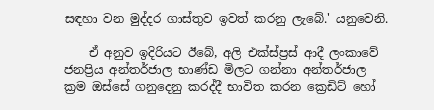සඳහා වන මුද්දර ගාස්තුව ඉවත් කරනු ලැබේ.' යනුවෙනි.

    ඒ අනුව ඉදිරියට ඊබේ, අලි එක්ස්ප්‍රස් ආදී ලංකාවේ ජනප්‍රිය අන්තර්ජාල භාණ්ඩ මිලට ගන්නා අන්තර්ජාල ක්‍රම ඔස්සේ ගනුදෙනු කරද්දී භාවිත කරන ක්‍රෙඩිට් හෝ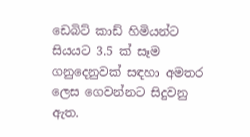ඩෙබිට් කාඩ් හිමියන්ට සියයට 3.5 ක් සෑම ගනුදෙනුවක් සඳහා අමතර ලෙස ගෙවන්නට සිදුවනු ඇත.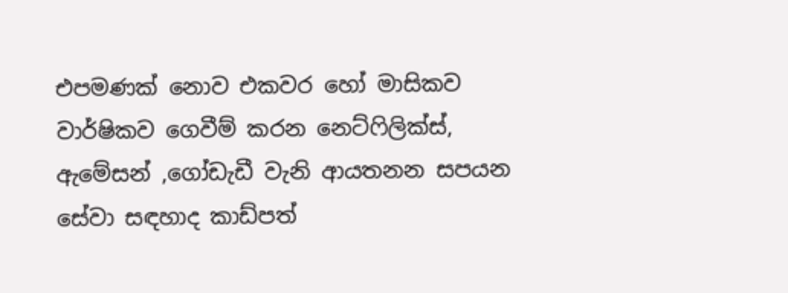එපමණක් නොව එකවර හෝ මාසිකව වාර්ෂිකව ගෙවීම් කරන නෙට්ෆිලික්ස්, ඇමේසන් ,ගෝඩැඩී වැනි ආයතනන සපයන සේවා සඳහාද කාඩ්පත්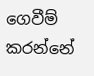ගෙවීම් කරන්නේ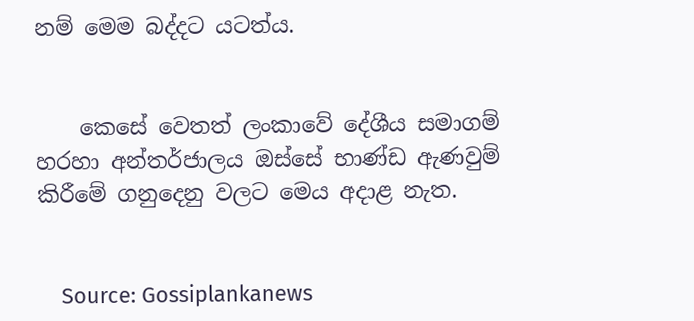නම් මෙම බද්දට යටත්ය.


    කෙසේ වෙතත් ලංකාවේ දේශීය සමාගම් හරහා අන්තර්ජාලය ඔස්සේ භාණ්ඩ ඇණවුම් කිරීමේ ගනුදෙනු වලට මෙය අදාළ නැත.


    Source: Gossiplankanews